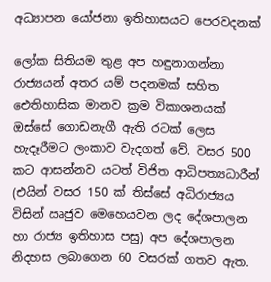අධ්‍යාපන යෝජනා ඉතිහාසයට පෙරවදනක්

ලෝක සිතියම තුළ අප හඳුනාගන්නා රාජ්‍යයන් අතර යම් පදනමක් සහිත ඓතිහාසික මානව ක්‍රම විකාශනයක් ඔස්සේ ගොඩනැගී ඇති රටක් ලෙස හැදෑරීමට ලංකාව වැදගත් වේ. වසර 500 කට ආසන්නව යටත් විජිත ආධිපත්‍යධාරීන් (එයින් වසර 150 ක් තිස්සේ අධිරාජ්‍යය විසින් ඍජුව මෙහෙයවන ලද දේශපාලන හා රාජ්‍ය ඉතිහාස පසු) අප දේශපාලන නිදහස ලබාගෙන 60 වසරක් ගතව ඇත.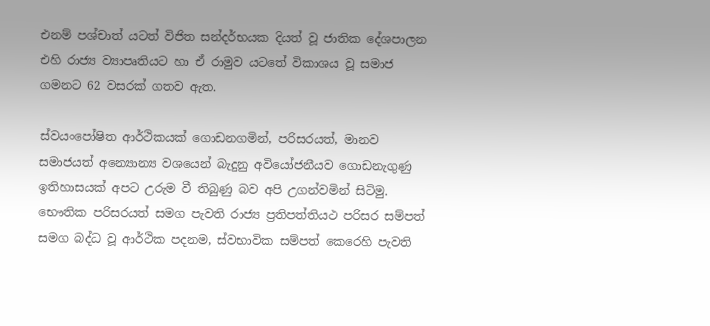එනම් පශ්චාත් යටත් විජිත සන්දර්භයක දියත් වූ ජාතික දේශපාලන එහි රාජ්‍ය ව්‍යාපෘතියට හා ඒ රාමුව යටතේ විකාශය වූ සමාජ ගමනට 62 වසරක් ගතව ඇත.

ස්වයංපෝෂිත ආර්ථිකයක් ගොඩනගමින්, පරිසරයත්, මානව සමාජයත් අන්‍යොන්‍ය වශයෙන් බැදුනු අවියෝජනීයව ගොඩනැගුණු ඉතිහාසයක් අපට උරුම වී තිබුණු බව අපි උගන්වමින් සිටිමු. භෞතික පරිසරයත් සමග පැවති රාජ්‍ය ප්‍රතිපත්තියථ පරිසර සම්පත් සමග බද්ධ වූ ආර්ථික පදනම, ස්වභාවික සම්පත් කෙරෙහි පැවති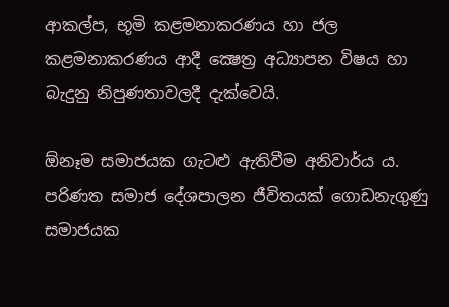ආකල්ප, භූමි කළමනාකරණය හා ජල කළමනාකරණය ආදී ක්‍ෂෙත්‍ර අධ්‍යාපන විෂය හා බැදුනු නිපුණතාවලදී දැක්වෙයි.

ඕනෑම සමාජයක ගැටළු ඇතිවීම අනිවාර්ය ය. පරිණත සමාජ දේශපාලන ජීවිතයක් ගොඩනැගුණු සමාජයක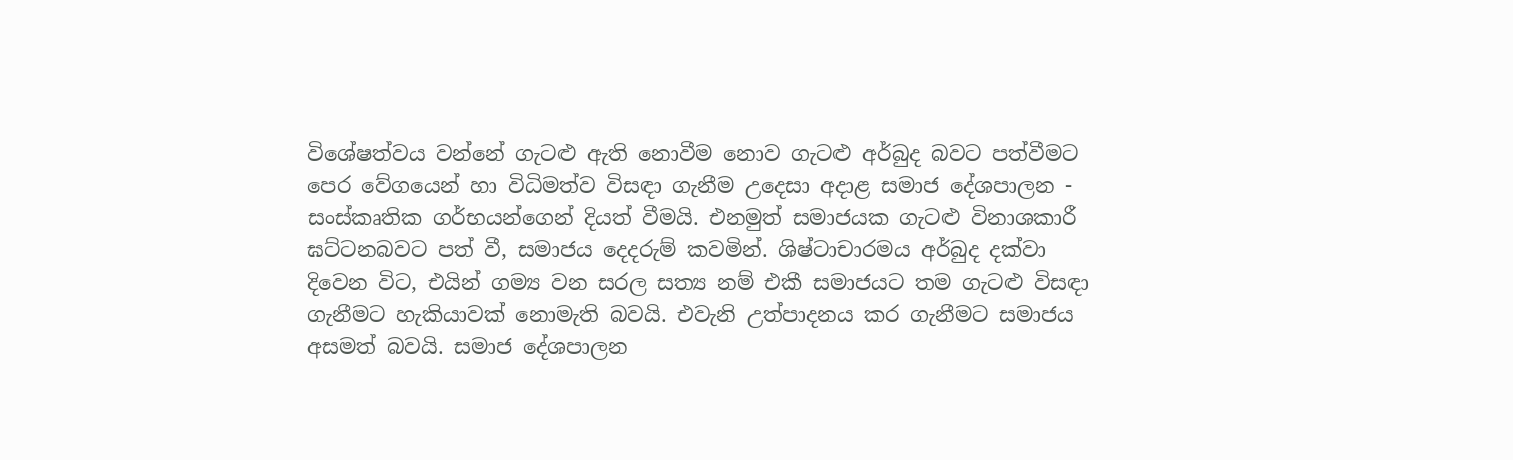විශේෂත්වය වන්නේ ගැටළු ඇති නොවීම නොව ගැටළු අර්බුද බවට පත්වීමට පෙර වේගයෙන් හා විධිමත්ව විසඳා ගැනීම උදෙසා අදාළ සමාජ දේශපාලන - සංස්කෘතික ගර්භයන්ගෙන් දියත් වීමයි. එනමුත් සමාජයක ගැටළු විනාශකාරී ඝට්ටනබවට පත් වී, සමාජය දෙදරුම් කවමින්. ශිෂ්ටාචාරමය අර්බුද දක්වා දිවෙන විට, එයින් ගම්‍ය වන සරල සත්‍ය නම් එකී සමාජයට තම ගැටළු විසඳා ගැනීමට හැකියාවක් නොමැති බවයි. එවැනි උත්පාදනය කර ගැනීමට සමාජය අසමත් බවයි. සමාජ දේශපාලන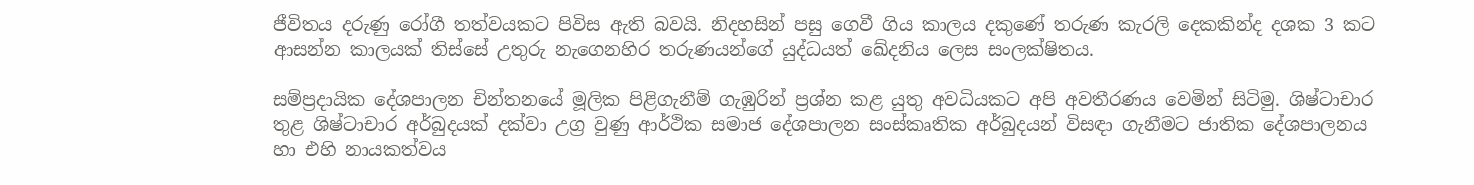ජීවිතය දරුණු රෝගී තත්වයකට පිවිස ඇති බවයි. නිදහසින් පසු ගෙවී ගිය කාලය දකුණේ තරුණ කැරලි දෙකකින්ද දශක 3 කට ආසන්න කාලයක් තිස්සේ උතුරු නැගෙනහිර තරුණයන්ගේ යුද්ධයත් ඛේදනිය ලෙස සංලක්ෂිතය.

සම්ප්‍රදායික දේශපාලන චින්තනයේ මූලික පිළිගැනීම් ගැඹුරින් ප්‍රශ්න කළ යුතු අවධියකට අපි අවතීරණය වෙමින් සිටිමු. ශිෂ්ටාචාර තුළ ශිෂ්ටාචාර අර්බුදයක් දක්වා උග්‍ර වුණු ආර්ථික සමාජ දේශපාලන සංස්කෘතික අර්බුදයන් විසඳා ගැනීමට ජාතික දේශපාලනය හා එහි නායකත්වය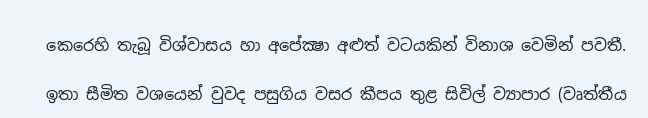කෙරෙහි තැබූ විශ්වාසය හා අපේක්‍ෂා අළුත් වටයකින් විනාශ වෙමින් පවතී.

ඉතා සීමිත වශයෙන් වුවද පසුගිය වසර කීපය තුළ සිවිල් ව්‍යාපාර (වෘත්තීය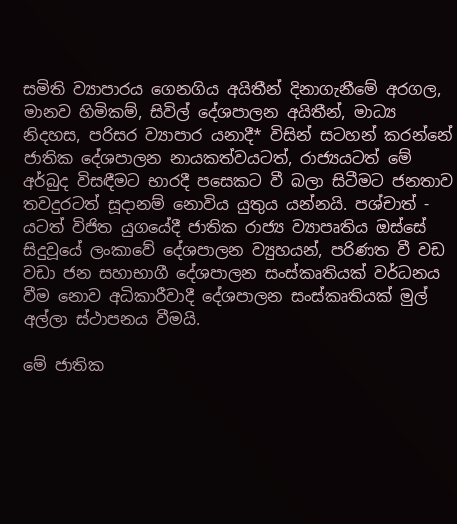සමිති ව්‍යාපාරය ගෙනගිය අයිතීන් දිනාගැනීමේ අරගල, මානව හිමිකම්, සිවිල් දේශපාලන අයිතීන්, මාධ්‍ය නිදහස, පරිසර ව්‍යාපාර යනාදී* විසින් සටහන් කරන්නේ ජාතික දේශපාලන නායකත්වයටත්, රාජ්‍යයටත් මේ අර්බුද විසඳීමට භාරදී පසෙකට වී බලා සිටීමට ජනතාව තවදුරටත් සූදානම් නොවිය යුතුය යන්නයි. පශ්චාත් - යටත් විජිත යුගයේදී ජාතික රාජ්‍ය ව්‍යාපෘතිය ඔස්සේ සිදුවූයේ ලංකාවේ දේශපාලන ව්‍යුහයන්, පරිණත වී වඩ වඩා ජන සහාභාගී දේශපාලන සංස්කෘතියක් වර්ධනය වීම නොව අධිකාරීවාදී දේශපාලන සංස්කෘතියක් මුල් අල්ලා ස්ථාපනය වීමයි.

මේ ජාතික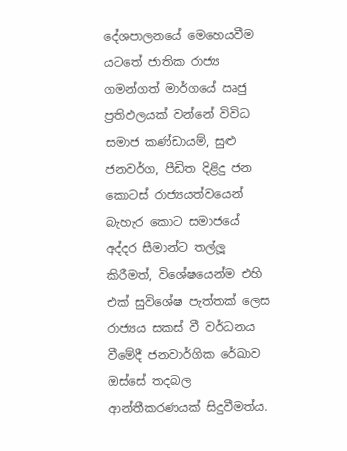දේශපාලනයේ මෙහෙයවීම යටතේ ජාතික රාජ්‍ය ගමන්ගත් මාර්ගයේ ඍජු ප්‍රතිඵලයක් වන්නේ විවිධ සමාජ කණ්ඩායම්, සුළු ජනවර්ග, පීඩිත දිළිදු ජන කොටස් රාජ්‍යයත්වයෙන් බැහැර කොට සමාජයේ අද්දර සීමාන්ට තල්ලූ කිරීමත්, විශේෂයෙන්ම එහි එක් සුවිශේෂ පැත්තක් ලෙස රාජ්‍යය සකස් වී වර්ධනය වීමේදී ජනවාර්ගික රේඛාව ඔස්සේ තදබල ආන්තීකරණයක් සිදුවීමත්ය.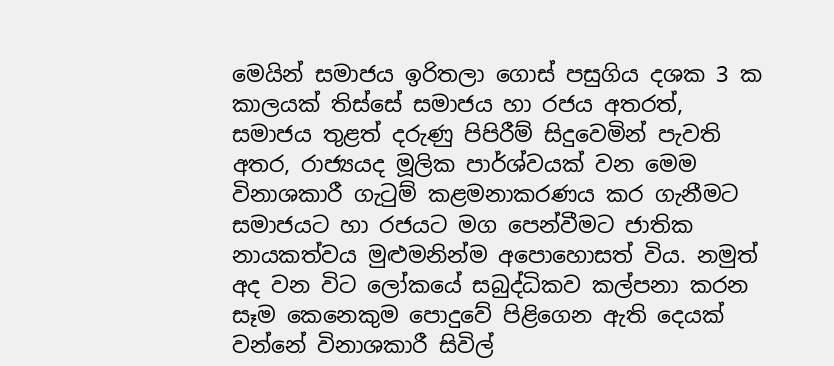මෙයින් සමාජය ඉරිතලා ගොස් පසුගිය දශක 3 ක කාලයක් තිස්සේ සමාජය හා රජය අතරත්, සමාජය තුළත් දරුණු පිපිරීම් සිදුවෙමින් පැවති අතර, රාජ්‍යයද මූලික පාර්ශ්වයක් වන මෙම විනාශකාරී ගැටුම් කළමනාකරණය කර ගැනීමට සමාජයට හා රජයට මග පෙන්වීමට ජාතික නායකත්වය මුළුමනින්ම අපොහොසත් විය. නමුත් අද වන විට ලෝකයේ සබුද්ධිකව කල්පනා කරන සෑම කෙනෙකුම පොදුවේ පිළිගෙන ඇති දෙයක් වන්නේ විනාශකාරී සිවිල්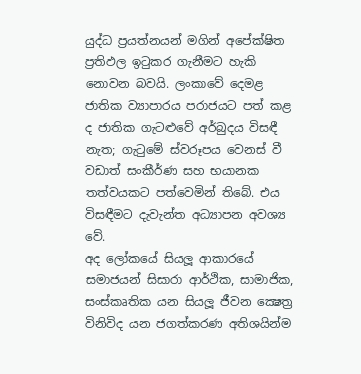යුද්ධ ප්‍රයත්නයන් මගින් අපේක්ෂිත ප්‍රතිඵල ඉටුකර ගැනීමට හැකි නොවන බවයි. ලංකාවේ දෙමළ ජාතික ව්‍යාපාරය පරාජයට පත් කළ ද ජාතික ගැටළුවේ අර්බුදය විසඳී නැත; ගැටුමේ ස්වරූපය වෙනස් වී වඩාත් සංකීර්ණ සහ භයානක තත්වයකට පත්වෙමින් තිබේ. එය විසඳීමට දැවැන්ත අධ්‍යාපන අවශ්‍ය වේ.
අද ලෝකයේ සියලූ ආකාරයේ සමාජයන් සිසාරා ආර්ථික, සාමාජික, සංස්කෘතික යන සියලූ ජීවන ක්‍ෂෙත්‍ර විනිවිද යන ජගත්කරණ අතිශයින්ම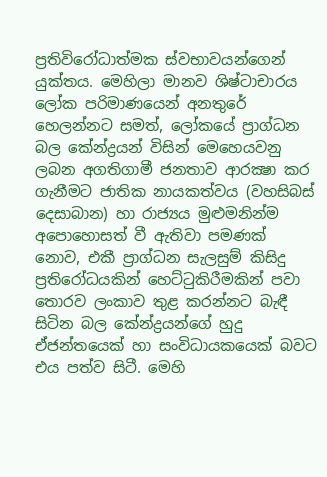ප්‍රතිවිරෝධාත්මක ස්වභාවයන්ගෙන් යුක්තය. මෙහිලා මානව ශිෂ්ටාචාරය ලෝක පරිමාණයෙන් අනතුරේ හෙලන්නට සමත්, ලෝකයේ ප්‍රාග්ධන බල කේන්ද්‍රයන් විසින් මෙහෙයවනු ලබන අගතිගාමී ජනතාව ආරක්‍ෂා කර ගැනීමට ජාතික නායකත්වය (වහසිබස් දෙසාබාන) හා රාජ්‍යය මුළුමනින්ම අපොහොසත් වී ඇතිවා පමණක් නොව, එකී ප්‍රාග්ධන සැලසුම් කිසිදු ප්‍රතිරෝධයකින් හෙට්ටුකිරීමකින් පවා තොරව ලංකාව තුළ කරන්නට බැඳී සිටින බල කේන්ද්‍රයන්ගේ හුදු ඒජන්තයෙක් හා සංවිධායකයෙක් බවට එය පත්ව සිටී. මෙහි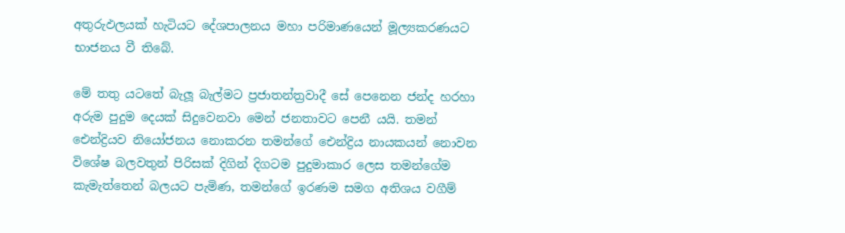අතුරුඵලයක් හැටියට දේශපාලනය මහා පරිමාණයෙන් මූල්‍යකරණයට භාජනය වී තිබේ.

මේ තතු යටතේ බැලූ බැල්මට ප්‍රජාතන්ත්‍රවාදී සේ පෙනෙන ජන්ද හරහා අරුම පුදුම දෙයක් සිදුවෙනවා මෙන් ජනතාවට පෙනී යයි. තමන් ඓන්ද්‍රියව නියෝජනය නොකරන තමන්ගේ ඓන්ද්‍රිය නායකයන් නොවන විශේෂ බලවතුන් පිරිසක් දිගින් දිගටම පුදුමාකාර ලෙස තමන්ගේම කැමැත්තෙන් බලයට පැමිණ, තමන්ගේ ඉරණම සමග අතිශය වගීම්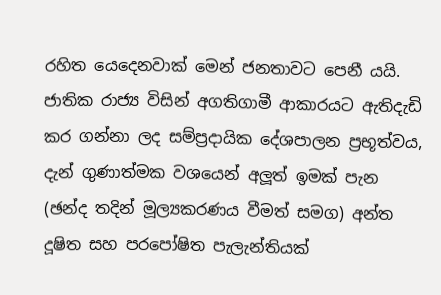රහිත යෙදෙනවාක් මෙන් ජනතාවට පෙනී යයි. ජාතික රාජ්‍ය විසින් අගතිගාමී ආකාරයට ඇතිදැඩි කර ගන්නා ලද සම්ප්‍රදායික දේශපාලන ප්‍රභූත්වය, දැන් ගුණාත්මක වශයෙන් අලූත් ඉමක් පැන (ඡන්ද තදින් මූල්‍යකරණය වීමත් සමග) අන්ත දූෂිත සහ පරපෝෂිත පැලැන්තියක්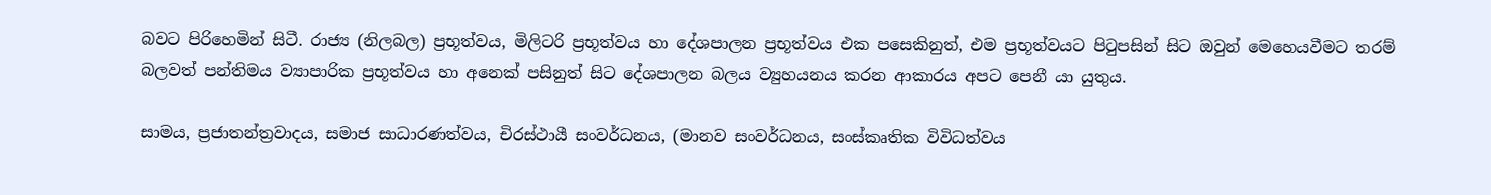බවට පිරිහෙමින් සිටී. රාජ්‍ය (නිලබල) ප්‍රභූත්වය, මිලිටරි ප්‍රභූත්වය හා දේශපාලන ප්‍රභූත්වය එක පසෙකිනුත්, එම ප්‍රභූත්වයට පිටුපසින් සිට ඔවුන් මෙහෙයවීමට තරම් බලවත් පන්තිමය ව්‍යාපාරික ප්‍රභූත්වය හා අනෙක් පසිනුත් සිට දේශපාලන බලය ව්‍යුහයනය කරන ආකාරය අපට පෙනී යා යුතුය.

සාමය, ප්‍රජාතන්ත්‍රවාදය, සමාජ සාධාරණත්වය, චිරස්ථායී සංවර්ධනය, (මානව සංවර්ධනය, සංස්කෘතික විවිධත්වය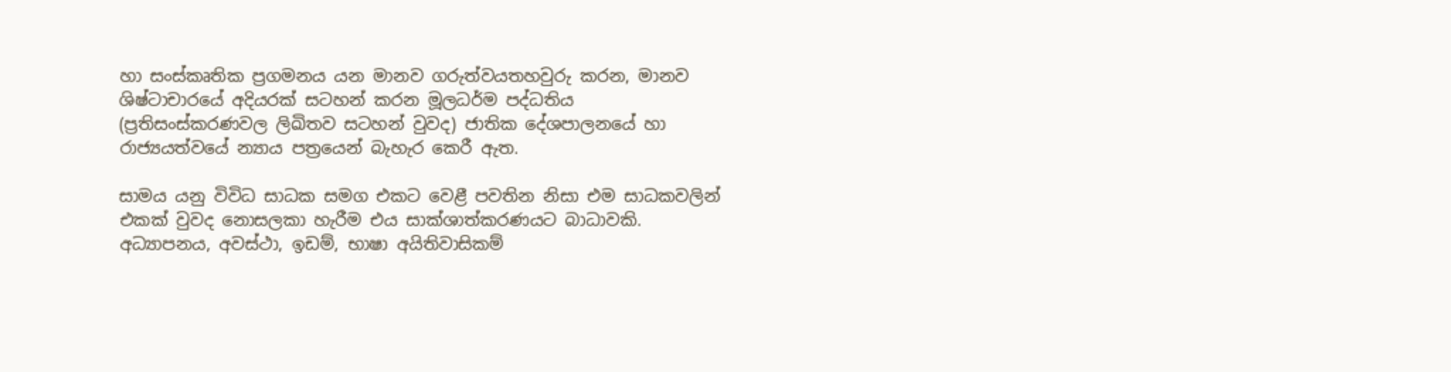හා සංස්කෘතික ප්‍රගමනය යන මානව ගරුත්වයතහවුරු කරන, මානව ශිෂ්ටාචාරයේ අදියරක් සටහන් කරන මූලධර්ම පද්ධතිය (ප්‍රතිසංස්කරණවල ලිඛිතව සටහන් වුවද) ජාතික දේශපාලනයේ හා රාජ්‍යයත්වයේ න්‍යාය පත්‍රයෙන් බැහැර කෙරී ඇත.

සාමය යනු විවිධ සාධක සමග එකට වෙළී පවතින නිසා එම සාධකවලින් එකක් වුවද නොසලකා හැරීම එය සාක්ශාත්කරණයට බාධාවකි. අධ්‍යාපනය, අවස්ථා, ඉඩම්, භාෂා අයිතිවාසිකම්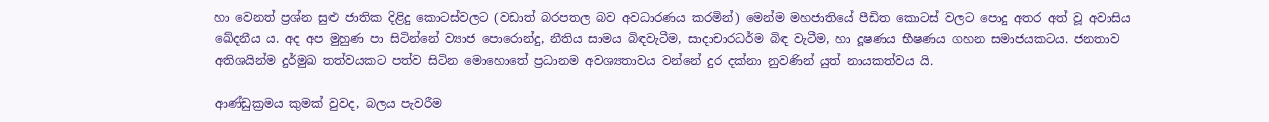හා වෙනත් ප්‍රශ්න සුළු ජාතික දිළිදු කොටස්වලට (වඩාත් බරපතල බව අවධාරණය කරමින්) මෙන්ම මහජාතියේ පීඩිත කොටස් වලට පොදු අතර අත් වූ අවාසිය ඛේදනීය ය. අද අප මුහුණ පා සිටින්නේ ව්‍යාජ පොරොන්දු, නීතිය සාමය බිඳවැටීම, සාදාචාරධර්ම බිඳ වැටීම, හා දූෂණය භීෂණය ගහන සමාජයකටය. ජනතාව අතිශයින්ම දුර්මුඛ තත්වයකට පත්ව සිටින මොහොතේ ප්‍රධානම අවශ්‍යතාවය වන්නේ දුර දක්නා නුවණින් යුත් නායකත්වය යි.

ආණ්ඩුක්‍රමය කුමක් වුවද, බලය පැවරීම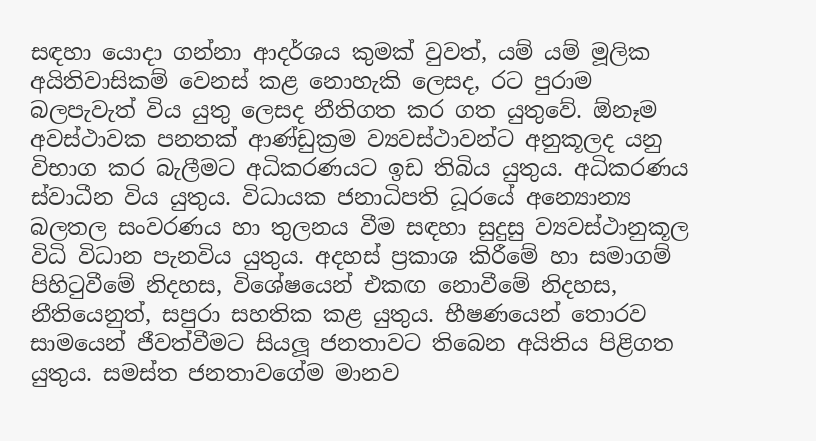සඳහා යොදා ගන්නා ආදර්ශය කුමක් වුවත්, යම් යම් මූලික අයිතිවාසිකම් වෙනස් කළ නොහැකි ලෙසද, රට පුරාම බලපැවැත් විය යුතු ලෙසද නීතිගත කර ගත යුතුවේ. ඕනෑම අවස්ථාවක පනතක් ආණ්ඩුක්‍රම ව්‍යවස්ථාවන්ට අනුකූලද යනු විභාග කර බැලීමට අධිකරණයට ඉඩ තිබිය යුතුය. අධිකරණය ස්වාධීන විය යුතුය. විධායක ජනාධිපති ධූරයේ අන්‍යොන්‍ය බලතල සංවරණය හා තුලනය වීම සඳහා සුදුසු ව්‍යවස්ථානුකූල විධි විධාන පැනවිය යුතුය. අදහස් ප්‍රකාශ කිරීමේ හා සමාගම් පිහිටුවීමේ නිදහස, විශේෂයෙන් එකඟ නොවීමේ නිදහස, නීතියෙනුත්, සපුරා සහතික කළ යුතුය. භීෂණයෙන් තොරව සාමයෙන් ජීවත්වීමට සියලූ ජනතාවට තිබෙන අයිතිය පිළිගත යුතුය. සමස්ත ජනතාවගේම මානව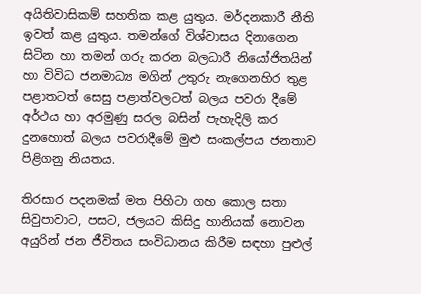අයිතිවාසිකම් සහතික කළ යුතුය. මර්දනකාරී නීති ඉවත් කළ යුතුය. තමන්ගේ විශ්වාසය දිනාගෙන සිටින හා තමන් ගරු කරන බලධාරී නියෝජිතයින් හා විවිධ ජනමාධ්‍ය මගින් උතුරු නැගෙනහිර තුළ පළාතටත් සෙසු පළාත්වලටත් බලය පවරා දීමේ අර්ථය හා අරමුණු සරල බසින් පැහැදිලි කර දුනහොත් බලය පවරාදීමේ මුළු සංකල්පය ජනතාව පිළිගනු නියතය.

තිරසාර පදනමක් මත පිහිටා ගහ කොල සතා සිවුපාවාට, පසට, ජලයට කිසිදු හානියක් නොවන අයුරින් ජන ජීවිතය සංවිධානය කිරීම සඳහා පුළුල්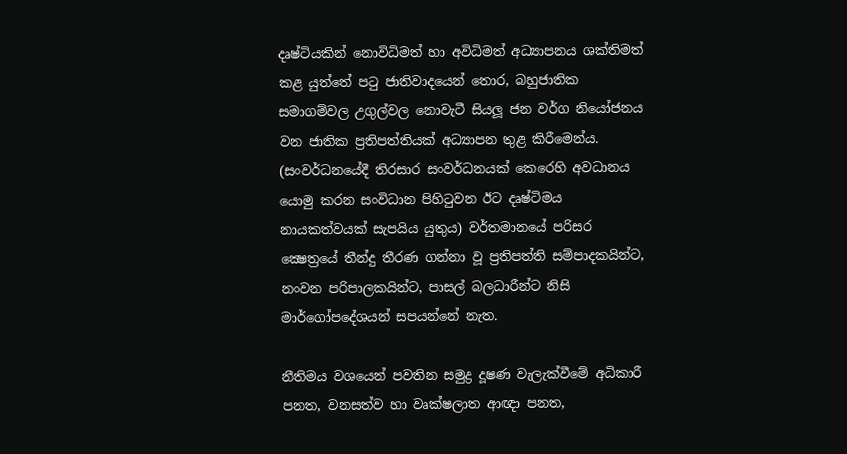දෘෂ්ටියකින් නොවිධිමත් හා අවිධිමත් අධ්‍යාපනය ශක්තිමත් කළ යුත්තේ පටු ජාතිවාදයෙන් තොර, බහුජාතික සමාගම්වල උගුල්වල නොවැටී සියලූ ජන වර්ග නියෝජනය වන ජාතික ප්‍රතිපත්තියක් අධ්‍යාපන තුළ කිරීමෙන්ය. (සංවර්ධනයේදී තිරසාර සංවර්ධනයක් කෙරෙහි අවධානය යොමු කරන සංවිධාන පිහිටුවන ඊට දෘෂ්ටිමය නායකත්වයක් සැපයිය යුතුය) වර්තමානයේ පරිසර ක්‍ෂෙත්‍රයේ තීන්දු තීරණ ගන්නා වූ ප්‍රතිපත්ති සම්පාදකයින්ට, නංවන පරිපාලකයින්ට, පාසල් බලධාරීන්ට නිසි මාර්ගෝපදේශයන් සපයන්නේ නැත.

නීතිමය වශයෙන් පවතින සමුද්‍ර දූෂණ වැලැක්වීමේ අධිකාරී පනත, වනසත්ව හා වෘක්ෂලාත ආඥා පනත,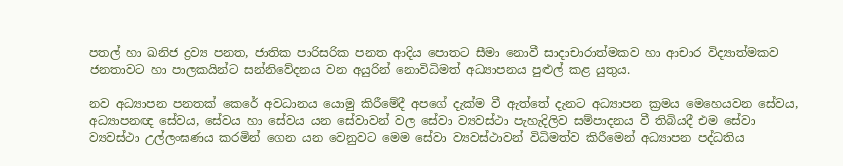පතල් හා ඛනිජ ද්‍රව්‍ය පනත, ජාතික පාරිසරික පනත ආදිය පොතට සීමා නොවී සාදාචාරාත්මකව හා ආචාර විද්‍යාත්මකව ජනතාවට හා පාලකයින්ට සන්නිවේදනය වන අයුරින් නොවිධිමත් අධ්‍යාපනය පුළුල් කළ යුතුය.

නව අධ්‍යාපන පනතක් කෙරේ අවධානය යොමු කිරීමේදී අපගේ දැක්ම වී ඇත්තේ දැනට අධ්‍යාපන ක්‍රමය මෙහෙයවන සේවය, අධ්‍යාපනඥ සේවය, සේවය හා සේවය යන සේවාවන් වල සේවා ව්‍යවස්ථා පැහැදිලිව සම්පාදනය වී තිබියදී එම සේවා ව්‍යවස්ථා උල්ලංඝණය කරමින් ගෙන යන වෙනුවට මෙම සේවා ව්‍යවස්ථාවන් විධිමත්ව කිරීමෙන් අධ්‍යාපන පද්ධතිය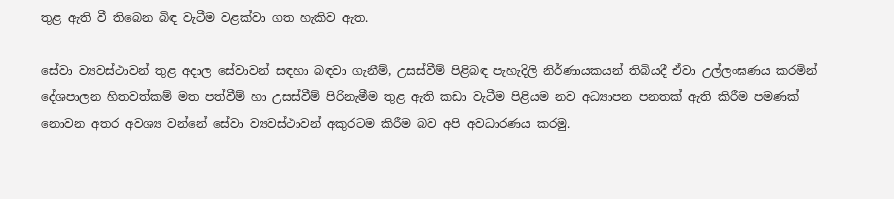තුළ ඇති වී තිබෙන බිඳ වැටීම වළක්වා ගත හැකිව ඇත.

සේවා ව්‍යවස්ථාවන් තුළ අදාල සේවාවන් සඳහා බඳවා ගැනීම්, උසස්වීම් පිළිබඳ පැහැදිලි නිර්ණායකයන් තිබියදී ඒවා උල්ලංඝණය කරමින් දේශපාලන හිතවත්කම් මත පත්වීම් හා උසස්වීම් පිරිනැමීම තුළ ඇති කඩා වැටීම පිළියම නව අධ්‍යාපන පනතක් ඇති කිරීම පමණක් නොවන අතර අවශ්‍ය වන්නේ සේවා ව්‍යවස්ථාවන් අකුරටම කිරීම බව අපි අවධාරණය කරමු.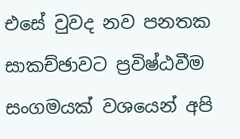එසේ වුවද නව පනතක සාකච්ඡාවට ප්‍රවිෂ්ඨවීම සංගමයක් වශයෙන් අපි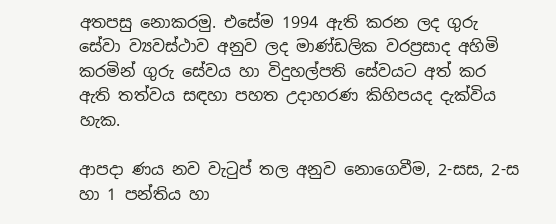අතපසු නොකරමු. එසේම 1994 ඇති කරන ලද ගුරු සේවා ව්‍යවස්ථාව අනුව ලද මාණ්ඩලික වරප්‍රසාද අහිමි කරමින් ගුරු සේවය හා විදුහල්පති සේවයට අත් කර ඇති තත්වය සඳහා පහත උදාහරණ කිහිපයද දැක්විය හැක.

ආපදා ණය නව වැටුප් තල අනුව නොගෙවීම, 2-සස, 2-ස හා 1 පන්තිය හා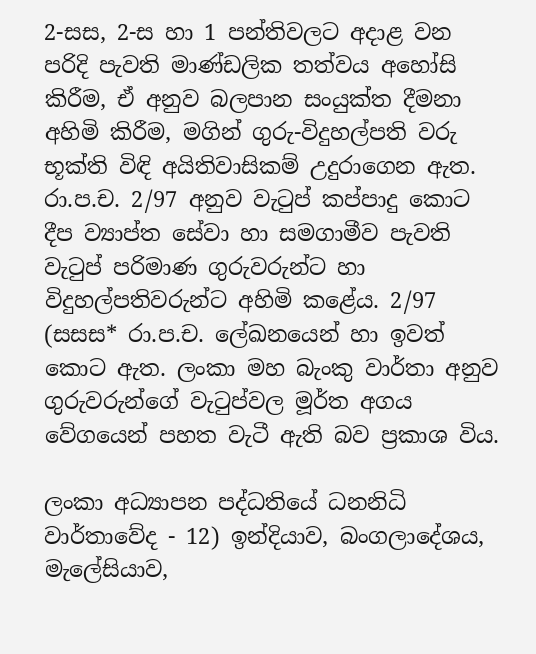2-සස, 2-ස හා 1 පන්තිවලට අදාළ වන පරිදි පැවති මාණ්ඩලික තත්වය අහෝසි කිරීම, ඒ අනුව බලපාන සංයුක්ත දීමනා අහිමි කිරීම, මගින් ගුරු-විදුහල්පති වරු භූක්ති විඳි අයිතිවාසිකම් උදුරාගෙන ඇත. රා.ප.ච. 2/97 අනුව වැටුප් කප්පාදු කොට දීප ව්‍යාප්ත සේවා හා සමගාමීව පැවති වැටුප් පරිමාණ ගුරුවරුන්ට හා විදුහල්පතිවරුන්ට අහිමි කළේය. 2/97 (සසස* රා.ප.ච. ලේඛනයෙන් හා ඉවත් කොට ඇත. ලංකා මහ බැංකු වාර්තා අනුව ගුරුවරුන්ගේ වැටුප්වල මූර්ත අගය වේගයෙන් පහත වැටී ඇති බව ප්‍රකාශ විය.

ලංකා අධ්‍යාපන පද්ධතියේ ධනනිධි වාර්තාවේද - 12) ඉන්දියාව, බංගලාදේශය, මැලේසියාව,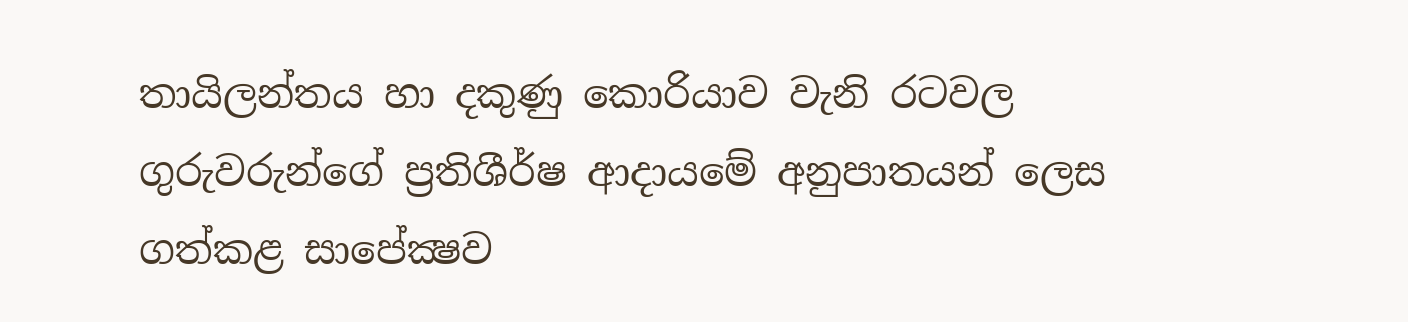තායිලන්තය හා දකුණු කොරියාව වැනි රටවල ගුරුවරුන්ගේ ප්‍රතිශීර්ෂ ආදායමේ අනුපාතයන් ලෙස ගත්කළ සාපේක්‍ෂව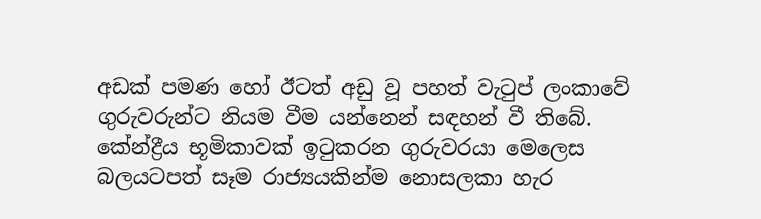අඩක් පමණ හෝ ඊටත් අඩු වූ පහත් වැටුප් ලංකාවේ ගුරුවරුන්ට නියම වීම යන්නෙන් සඳහන් වී තිබේ. කේන්ද්‍රීය භූමිකාවක් ඉටුකරන ගුරුවරයා මෙලෙස බලයටපත් සෑම රාජ්‍යයකින්ම නොසලකා හැර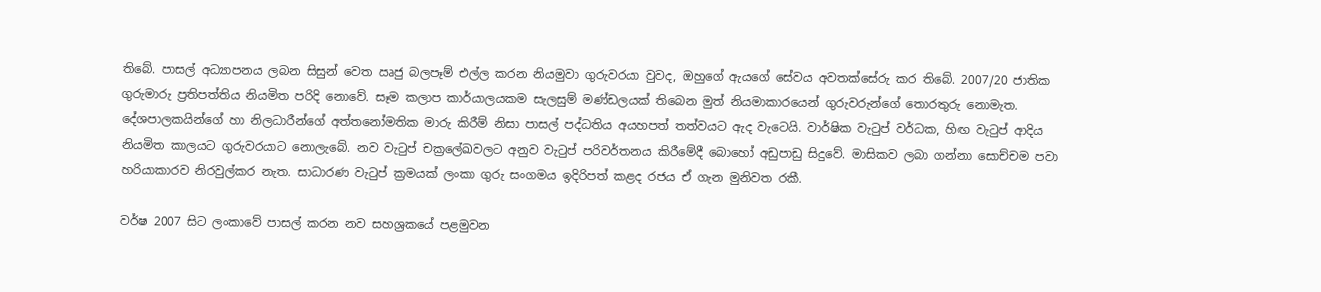තිබේ. පාසල් අධ්‍යාපනය ලබන සිසුන් වෙත ඍජු බලපෑම් එල්ල කරන නියමුවා ගුරුවරයා වුවද, ඔහුගේ ඇයගේ සේවය අවතක්සේරු කර තිබේ. 2007/20 ජාතික ගුරුමාරු ප්‍රතිපත්තිය නියමිත පරිදි නොවේ. සෑම කලාප කාර්යාලයකම සැලසුම් මණ්ඩලයක් තිබෙන මුත් නියමාකාරයෙන් ගුරුවරුන්ගේ තොරතුරු නොමැත. දේශපාලකයින්ගේ හා නිලධාරීන්ගේ අත්තනෝමතික මාරු කිරීම් නිසා පාසල් පද්ධතිය අයහපත් තත්වයට ඇද වැටෙයි. වාර්ෂික වැටුප් වර්ධක, හිඟ වැටුප් ආදිය නියමිත කාලයට ගුරුවරයාට නොලැබේ. නව වැටුප් චක්‍රලේඛවලට අනුව වැටුප් පරිවර්තනය කිරීමේදී බොහෝ අඩුපාඩු සිදුවේ. මාසිකව ලබා ගන්නා සොච්චම පවා හරියාකාරව නිරවුල්කර නැත. සාධාරණ වැටුප් ක්‍රමයක් ලංකා ගුරු සංගමය ඉදිරිපත් කළද රජය ඒ ගැන මුනිවත රකී.

වර්ෂ 2007 සිට ලංකාවේ පාසල් කරන නව සහශ්‍රකයේ පළමුවන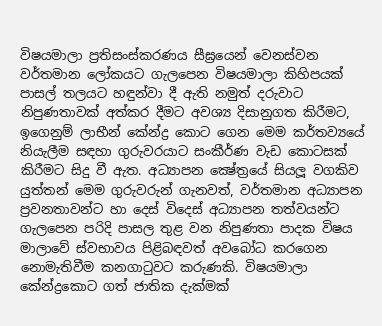විෂයමාලා ප්‍රතිසංස්කරණය සීඝ්‍රයෙන් වෙනස්වන වර්තමාන ලෝකයට ගැලපෙන විෂයමාලා කිහිපයක් පාසල් තලයට හඳුන්වා දී ඇති නමුත් දරුවාට නිපුණතාවක් අත්කර දීමට අවශ්‍ය දිසානුගත කිරීමට, ඉගෙනුම් ලාභීන් කේන්ද්‍ර කොට ගෙන මෙම කර්තව්‍යයේ නියැලීම සඳහා ගුරුවරයාට සංකීර්ණ වැඩ කොටසක් කිරීමට සිදු වී ඇත. අධ්‍යාපන ක්‍ෂේත්‍රයේ සියලූ වගකිව යුත්තන් මෙම ගුරුවරුන් ගැනවත්, වර්තමාන අධ්‍යාපන ප්‍රවනතාවන්ට හා දෙස් විදෙස් අධ්‍යාපන තත්වයන්ට ගැලපෙන පරිදි පාසල තුළ වන නිපුණතා පාදක විෂය මාලාවේ ස්වභාවය පිළිබඳවත් අවබෝධ කරගෙන නොමැතිවීම කනගාටුවට කරුණකි. විෂයමාලා කේන්ද්‍රකොට ගත් ජාතික දැක්මක්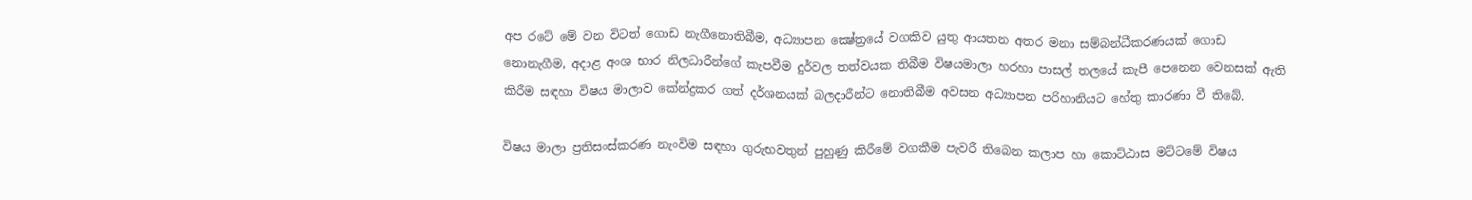අප රටේ මේ වන විටත් ගොඩ නැගීනොතිබීම, අධ්‍යාපන ක්‍ෂේත්‍රයේ වගකිව යුතු ආයතන අතර මනා සම්බන්ධීකරණයක් ගොඩ නොනැගීම, අදාළ අංශ භාර නිලධාරීන්ගේ කැපවීම දුර්වල තත්වයක තිබීම විෂයමාලා හරහා පාසල් තලයේ කැපී පෙනෙන වෙනසක් ඇති කිරීම සඳහා විෂය මාලාව කේන්ද්‍රකර ගත් දර්ශනයක් බලදාරීන්ට නොතිබීම අවසන අධ්‍යාපන පරිහානියට හේතු කාරණා වී තිබේ.

විෂය මාලා ප්‍රතිසංස්කරණ නැංවිම සඳහා ගුරුභවතුන් පුහුණු කිරීමේ වගකීම පැවරී තිබෙන කලාප හා කොට්ඨාස මට්ටමේ විෂය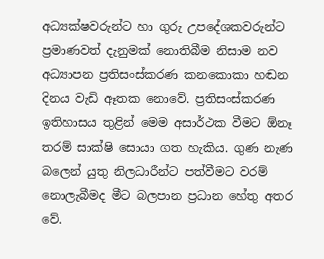අධ්‍යක්ෂවරුන්ට හා ගුරු උපදේශකවරුන්ට ප්‍රමාණවත් දැනුමක් නොතිබීම නිසාම නව අධ්‍යාපන ප්‍රතිසංස්කරණ කනකොකා හඬන දිනය වැඩි ඈතක නොවේ. ප්‍රතිසංස්කරණ ඉතිහාසය තුළින් මෙම අසාර්ථක වීමට ඕනෑ තරම් සාක්ෂි සොයා ගත හැකිය. ගුණ නැණ බලෙන් යුතු නිලධාරීන්ට පත්වීමට වරම් නොලැබීමද මීට බලපාන ප්‍රධාන හේතු අතර වේ.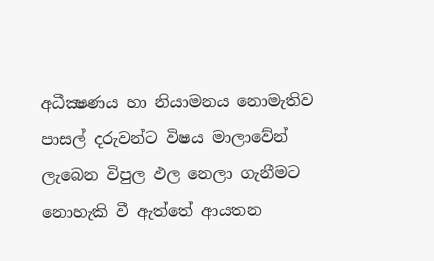අධීක්‍ෂණය හා නියාමනය නොමැතිව පාසල් දරුවන්ට විෂය මාලාවේන් ලැබෙන විපුල ඵල නෙලා ගැනීමට නොහැකි වී ඇත්තේ ආයතන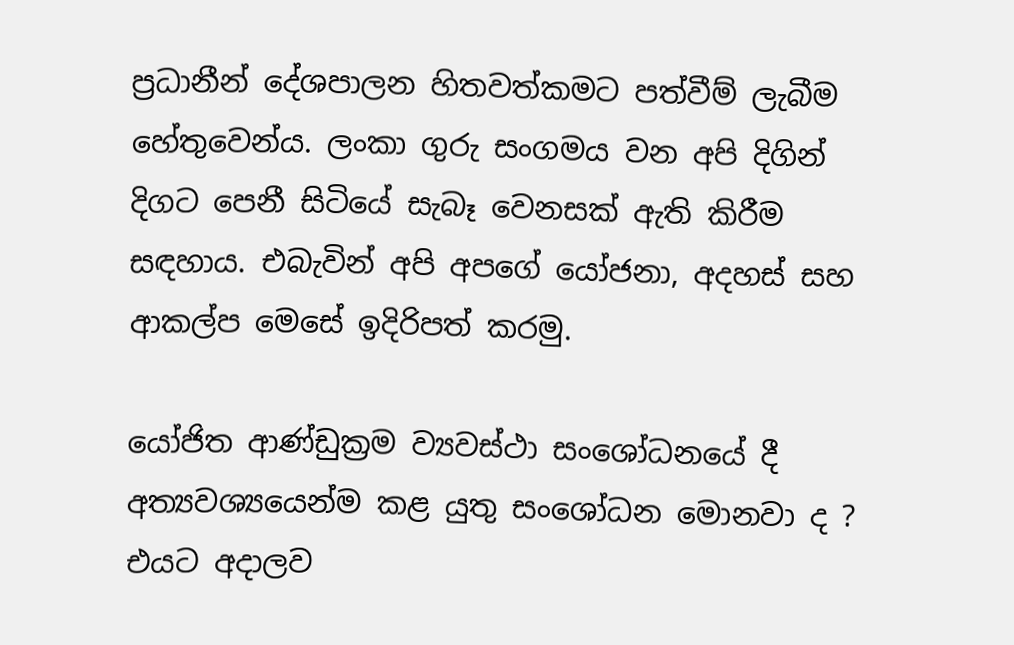ප්‍රධානීන් දේශපාලන හිතවත්කමට පත්වීම් ලැබීම හේතුවෙන්ය. ලංකා ගුරු සංගමය වන අපි දිගින් දිගට පෙනී සිටියේ සැබෑ වෙනසක් ඇති කිරීම සඳහාය. එබැවින් අපි අපගේ යෝජනා, අදහස් සහ ආකල්ප මෙසේ ඉදිරිපත් කරමු.

යෝජිත ආණ්ඩුක්‍රම ව්‍යවස්ථා සංශෝධනයේ දී අත්‍යවශ්‍යයෙන්ම කළ යුතු සංශෝධන මොනවා ද ? එයට අදාලව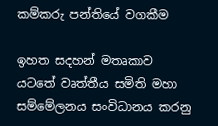කම්කරු පන්තියේ වගකීම

ඉහත සදහන් මතෘකාව යටතේ වෘත්තීය සමිති මහා සම්මේලනය සංවිධානය කරනු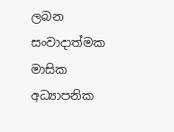ලබන සංවාදාත්මක මාසික අධ්‍යාපනික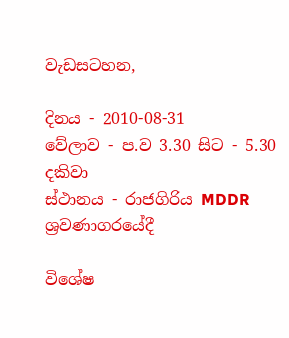වැඩසටහන,

දිනය - 2010-08-31
වේලාව - ප.ව 3.30 සිට - 5.30 දකිවා
ස්ථානය - රාජගිරිය MDDR ශ්‍රවණාගරයේදී

විශේෂ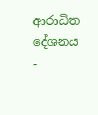ආරාධිත දේශනය -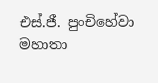එස්.ජී. පුංචිහේවා මහාතා